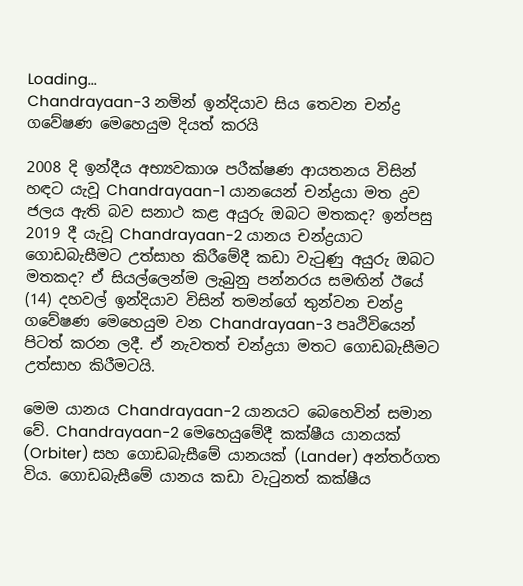Loading...
Chandrayaan-3 නමින් ඉන්දියාව සිය තෙවන චන්ද්‍ර ගවේෂණ මෙහෙයුම දියත් කරයි

2008 දි ඉන්දීය අභ්‍යවකාශ පරීක්ෂණ ආයතනය විසින් හඳට යැවූ Chandrayaan-1 යානයෙන් චන්ද්‍රයා මත ද්‍රව ජලය ඇති බව සනාථ කළ අයුරු ඔබට මතකද? ඉන්පසු 2019 දී යැවූ Chandrayaan-2 යානය චන්ද්‍රයාට ගොඩබැසීමට උත්සාහ කිරීමේදී කඩා වැටුණු අයුරු ඔබට මතකද? ඒ සියල්ලෙන්ම ලැබුනු පන්නරය සමඟින් ඊයේ (14) දහවල් ඉන්දියාව විසින් තමන්ගේ තුන්වන චන්ද්‍ර ගවේෂණ මෙහෙයුම වන Chandrayaan-3 පෘථිවියෙන් පිටත් කරන ලදී. ඒ නැවතත් චන්ද්‍රයා මතට ගොඩබැසීමට උත්සාහ කිරීමටයි.

මෙම යානය Chandrayaan-2 යානයට බෙහෙවින් සමාන වේ. Chandrayaan-2 මෙහෙයුමේදී කක්ෂීය යානයක් (Orbiter) සහ ගොඩබැසීමේ යානයක් (Lander) අන්තර්ගත විය. ගොඩබැසීමේ යානය කඩා වැටුනත් කක්ෂීය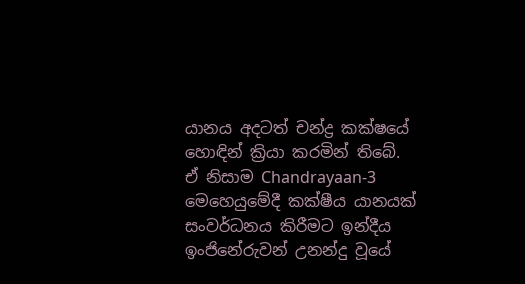යානය අදටත් චන්ද්‍ර කක්ෂයේ හොඳින් ක්‍රියා කරමින් තිබේ. ඒ නිසාම Chandrayaan-3 මෙහෙයුමේදී කක්ෂීය යානයක් සංවර්ධනය කිරීමට ඉන්දීය ඉංජිනේරුවන් උනන්දු වූයේ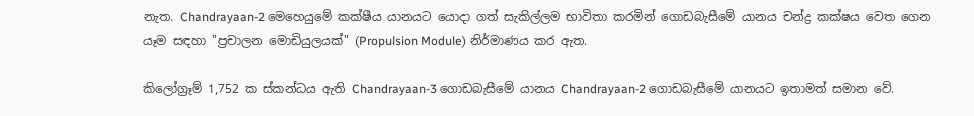නැත. Chandrayaan-2 මෙහෙයුමේ කක්ෂීය යානයට යොදා ගත් සැකිල්ලම භාවිතා කරමින් ගොඩබැසීමේ යානය චන්ද්‍ර කක්ෂය වෙත ගෙන යෑම සඳහා "ප්‍රචාලන මොඩියුලයක්" (Propulsion Module) නිර්මාණය කර ඇත.

කිලෝග්‍රෑම් 1,752 ක ස්කන්ධය ඇති Chandrayaan-3 ගොඩබැසීමේ යානය Chandrayaan-2 ගොඩබැසීමේ යානයට ඉතාමත් සමාන වේ.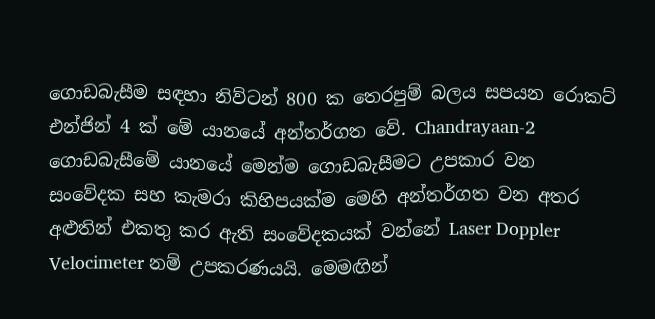ගොඩබැසීම සඳහා නිව්ටන් 800 ක තෙරපුම් බලය සපයන රොකට් එන්ජින් 4 ක් මේ යානයේ අන්තර්ගත වේ. Chandrayaan-2 ගොඩබැසීමේ යානයේ මෙන්ම ගොඩබැසීමට උපකාර වන සංවේදක සහ කැමරා කිහිපයක්ම මෙහි අන්තර්ගත වන අතර අළුතින් එකතු කර ඇති සංවේදකයක් වන්නේ Laser Doppler Velocimeter නම් උපකරණයයි. මෙමඟින්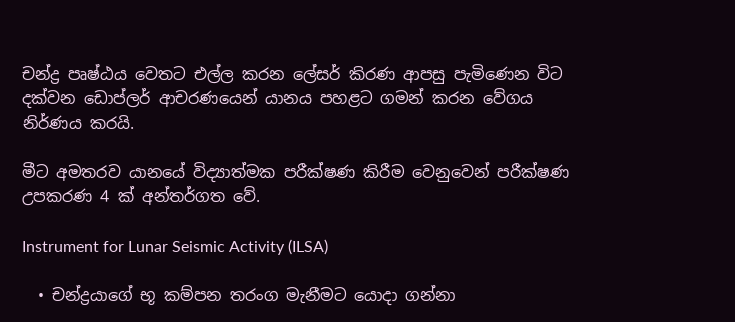චන්ද්‍ර පෘෂ්ඨය වෙතට එල්ල කරන ලේසර් කිරණ ආපසු පැමිණෙන විට දක්වන ඩොප්ලර් ආචරණයෙන් යානය පහළට ගමන් කරන‌ වේගය නිර්ණය කරයි.

මීට අමතරව යානයේ විද්‍යාත්මක පරීක්ෂණ කිරීම වෙනුවෙන් පරීක්ෂණ උපකරණ 4 ක් අන්තර්ගත වේ.

Instrument for Lunar Seismic Activity (ILSA)

  • චන්ද්‍රයාගේ භූ කම්පන තරංග මැනීමට යොදා ගන්නා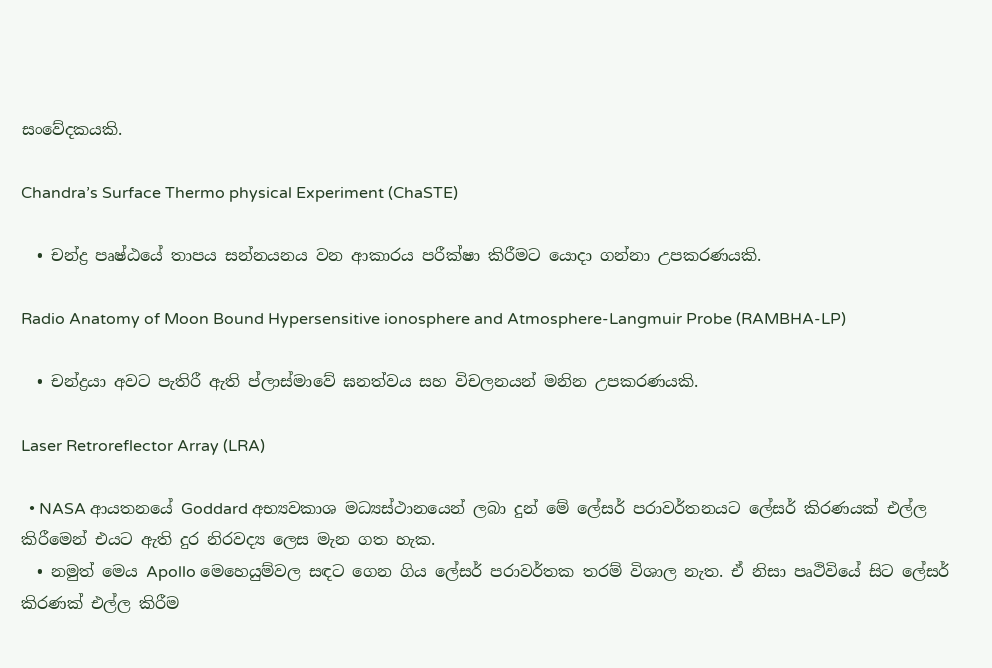සංවේදකයකි.

Chandra’s Surface Thermo physical Experiment (ChaSTE)

  • චන්ද්‍ර පෘෂ්ඨයේ තාපය සන්නයනය වන ආකාරය පරීක්ෂා කිරීමට යොදා ගන්නා උපකරණයකි.

Radio Anatomy of Moon Bound Hypersensitive ionosphere and Atmosphere-Langmuir Probe (RAMBHA-LP)

  • චන්ද්‍රයා අවට පැතිරී ඇති ප්ලාස්මාවේ ඝනත්වය සහ විචලනයන් මනින උපකරණයකි.

Laser Retroreflector Array (LRA)

  • NASA ආයතනයේ Goddard අභ්‍යවකාශ මධ්‍යස්ථානයෙන් ලබා දුන් මේ ලේසර් පරාවර්තනයට ලේසර් කිරණයක් එල්ල කිරීමෙන් එයට ඇති දුර නිරවද්‍ය ලෙස මැන ගත හැක.
  • නමුත් මෙය Apollo මෙහෙයුම්වල සඳට ගෙන ගිය ලේසර් පරාවර්තක තරම් විශාල නැත. ඒ නිසා පෘථිවියේ සිට ලේසර් කිරණක් එල්ල කිරීම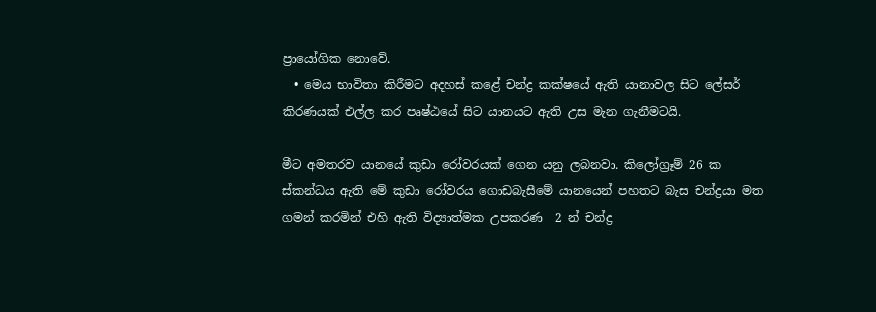ප්‍රායෝගික නොවේ.
  • මෙය භාවිතා කිරීමට අදහස් කළේ චන්ද්‍ර කක්ෂයේ ඇති යානාවල සිට ලේසර් කිරණයක් එල්ල කර පෘෂ්ඨයේ සිට යානයට ඇති උස මැන ගැනීමටයි.

මීට අමතරව යානයේ කුඩා රෝවරයක් ගෙන යනු ලබනවා. කිලෝග්‍රෑම් 26 ක ස්කන්ධය ඇති මේ කුඩා රෝවරය ගොඩබැසීමේ යානයෙන් පහතට බැස චන්ද්‍රයා මත ගමන් කරමින් එහි ඇති විද්‍යාත්මක උපකරණ  2 න් චන්ද්‍ර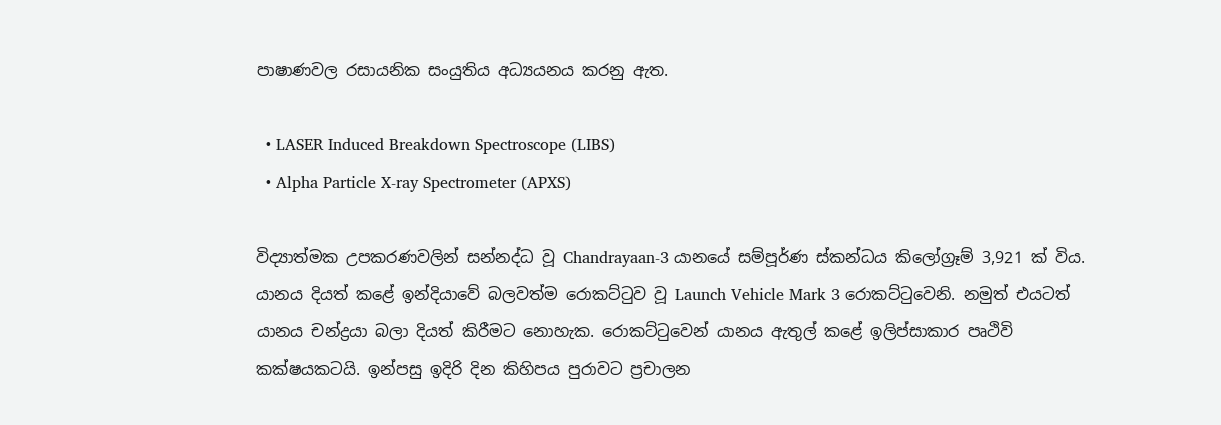පාෂාණවල රසායනික සංයුතිය අධ්‍යයනය කරනු ඇත.

  • LASER Induced Breakdown Spectroscope (LIBS)
  • Alpha Particle X-ray Spectrometer (APXS)

විද්‍යාත්මක උපකරණවලින් සන්නද්ධ වූ Chandrayaan-3 යානයේ සම්පූර්ණ ස්කන්ධය කිලෝග්‍රෑම් 3,921 ක් විය. යානය දියත් කළේ ඉන්දියාවේ බලවත්ම රොකට්ටුව වූ Launch Vehicle Mark 3 රොකට්ටුවෙනි. නමුත් එයටත් යානය චන්ද්‍රයා බලා දියත් කිරීමට නොහැක. රොකට්ටුවෙන් යානය ඇතුල් කළේ ඉලිප්සාකාර පෘථිවි කක්ෂයකටයි. ඉන්පසු ඉදිරි දින කිහිපය පුරාවට ප්‍රචාලන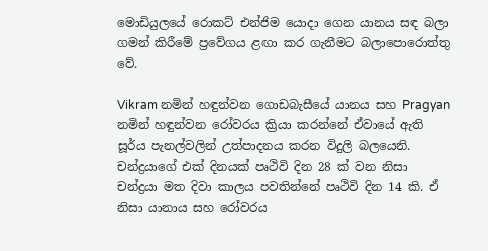මොඩියුලයේ රොකට් එන්ජිම යොදා ගෙන යානය සඳ බලා ගමන් කිරීමේ ප්‍රවේගය ළඟා කර ගැනීමට බලාපොරොත්තු වේ.

Vikram නමින් හඳුන්වන ගොඩබැසීයේ යානය සහ Pragyan නමින් හඳුන්වන රෝවරය ක්‍රියා කරන්නේ ඒවායේ ඇති සූර්ය පැනල්වලින් උත්පාදනය කරන විදුලි බලයෙනි. චන්ද්‍රයාගේ එක් දිනයක් පෘථිවි දින 28 ක් වන නිසා චන්ද්‍රයා මත දිවා කාලය පවතින්නේ පෘථිවි දින 14 කි. ඒ නිසා යානාය සහ රෝවරය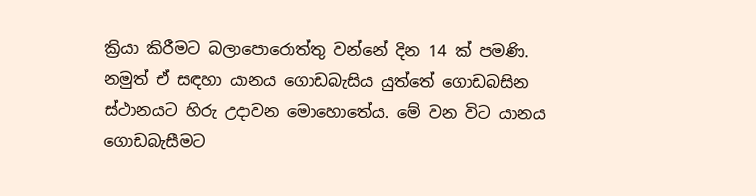ක්‍රියා කිරීමට බලාපොරොත්තු වන්නේ දින 14 ක් පමණි. නමුත් ඒ සඳහා යානය ගොඩබැසිය යුත්තේ ගොඩබසින ස්ථානයට හිරු උදාවන මොහොතේය. මේ වන විට යානය ගොඩබැසීමට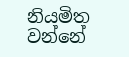නියමිත වන්නේ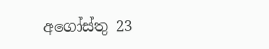අගෝස්තු 23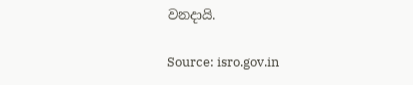වනදායි.

Source: isro.gov.in